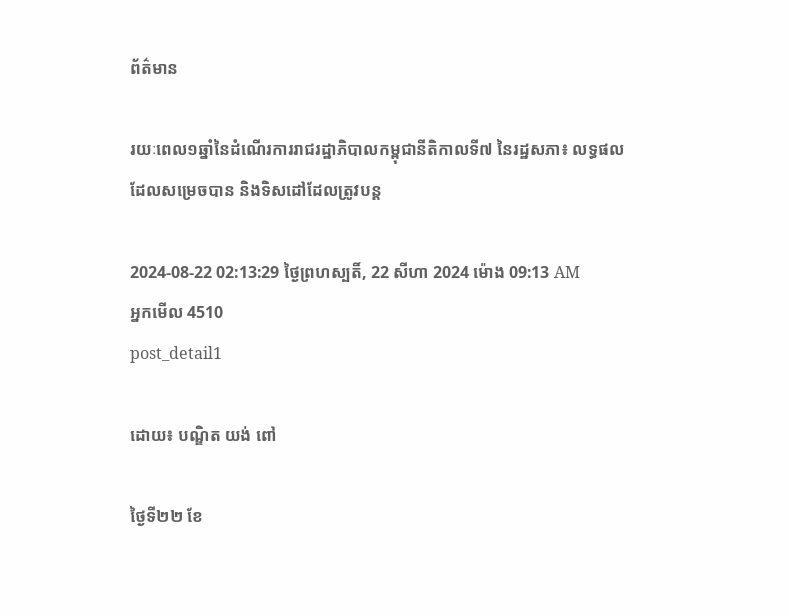ព័ត៌មាន

រយៈពេល១ឆ្នាំនៃដំណើរការរាជរដ្ឋាភិបាលកម្ពុជានីតិកាលទី៧ នៃរដ្ឋសភា៖ លទ្ធផលដែលសម្រេចបាន និងទិសដៅដែលត្រូវបន្ត

2024-08-22 02:13:29 ថ្ងៃព្រហស្បតិ៍, 22 សីហា 2024 ម៉ោង 09:13 AM
អ្នកមើល 4510
post_detail1

ដោយ៖ បណ្ឌិត យង់ ពៅ

ថ្ងៃទី២២ ខែ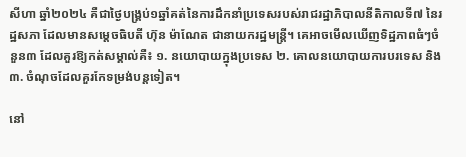សីហា ឆ្នាំ២០២៤ គឺជាថ្ងៃបង្គ្រប់១ឆ្នាំគត់នៃការដឹកនាំប្រទេសរបស់រាជរដ្ឋាភិបាលនីតិកាលទី៧ នៃរដ្ឋសភា ដែលមានសម្ដេចធិបតី ហ៊ុន ម៉ាណែត ជានាយករដ្ឋមន្ត្រី។ គេអាចមើលឃើញទិដ្ឋភាពធំៗចំនួន៣ ដែលគួរឱ្យកត់សម្គាល់គឺ៖ ១. នយោបាយក្នុងប្រទេស ២. គោលនយោបាយការបរទេស និង៣. ចំណុចដែលគួរកែទម្រង់បន្តទៀត។

នៅ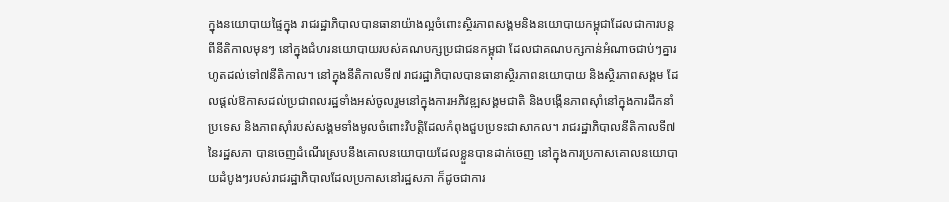ក្នុងនយោបាយផ្ទៃក្នុង រាជរដ្ឋាភិបាលបានធានាយ៉ាងល្អចំពោះស្ថិរភាពសង្គមនិងនយោបាយកម្ពុជាដែលជាការបន្តពីនីតិកាលមុនៗ នៅក្នុងជំហរនយោបាយរបស់គណបក្សប្រជាជនកម្ពុជា ដែលជាគណបក្សកាន់អំណាចជាប់ៗគ្នារហូតដល់ទៅ៧នីតិកាល។ នៅក្នុងនីតិកាលទី៧ រាជរដ្ឋាភិបាលបានធានាស្ថិរភាពនយោបាយ និងស្ថិរភាពសង្គម ដែលផ្ដល់ឱកាសដល់ប្រជាពលរដ្ឋទាំងអស់ចូលរួមនៅក្នុងការអភិវឌ្ឍសង្គមជាតិ និងបង្កើនភាពស៊ាំនៅក្នុងការដឹកនាំប្រទេស និងភាពស៊ាំរបស់សង្គមទាំងមូលចំពោះវិបត្តិដែលកំពុងជួបប្រទះជាសាកល។ រាជរដ្ឋាភិបាលនីតិកាលទី៧នៃរដ្ឋសភា បានចេញដំណើរស្របនឹងគោលនយោបាយដែលខ្លួនបានដាក់ចេញ នៅក្នុងការប្រកាសគោលនយោបាយដំបូងៗរបស់រាជរដ្ឋាភិបាលដែលប្រកាសនៅរដ្ឋសភា ក៏ដូចជាការ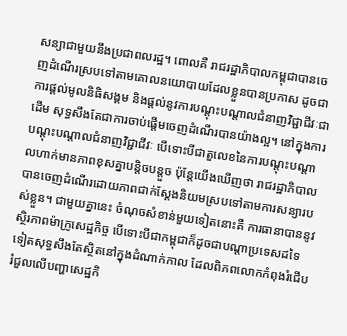សន្យាជាមួយនឹងប្រជាពលរដ្ឋ។ ពោលគឺ រាជរដ្ឋាភិបាលកម្ពុជាបានចេញដំណើរស្របទៅតាមគោលនយោបាយដែលខ្លួនបានប្រកាស ដូចជាការផ្ដល់មូលនិធិសង្គម និងផ្ដល់នូវការបណ្ដុះបណ្ដាលជំនាញវិជ្ជាជីវៈជាដើម សុទ្ធសឹងតែជាការចាប់ផ្ដើមចេញដំណើរបានយ៉ាងល្អ។ នៅក្នុងការបណ្ដុះបណ្ដាលជំនាញវិជ្ជាជីវៈ បើទោះបីជាតួលេខនៃការបណ្ដុះបណ្ដាលហាក់មានភាពខុសគ្នាបន្តិចបន្តួច ប៉ុន្តែយើងឃើញថា រាជរដ្ឋាភិបាលបានចេញដំណើរដោយភាពជាក់ស្ដែងនិយមស្របទៅតាមការសន្យារបស់ខ្លួន។ ជាមួយគ្នានេះ ចំណុចសំខាន់មួយទៀតនោះគឺ ការធានាបាននូវស្ថិរភាពម៉ាក្រូសេដ្ឋកិច្ច បើទោះបីជាកម្ពុជាក៏ដូចជាបណ្ដាប្រទេសដទៃទៀតសុទ្ធសឹងតែស្ថិតនៅក្នុងដំណាក់កាល ដែលពិភពលោកកំពុងរំជើបរំជួលលើបញ្ហាសេដ្ឋកិ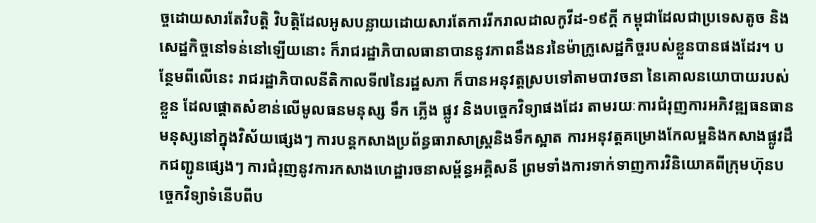ច្ចដោយសារតែវិបត្តិ វិបត្តិដែលអូសបន្លាយដោយសារតែការរីករាលដាលកូវីដ-១៩ក្ដី កម្ពុជាដែលជាប្រទេសតូច និងសេដ្ឋកិច្ចនៅទន់នៅឡើយនោះ ក៏រាជរដ្ឋាភិបាលធានាបាននូវភាពនឹងនរនៃម៉ាក្រូសេដ្ឋកិច្ចរបស់ខ្លួនបានផងដែរ។ បន្ថែមពីលើនេះ រាជរដ្ឋាភិបាលនីតិកាលទី៧នៃរដ្ឋសភា ក៏បានអនុវត្តស្របទៅតាមបាវចនា នៃគោលនយោបាយរបស់ខ្លួន ដែលផ្ដោតសំខាន់លើមូលធនមនុស្ស ទឹក ភ្លើង ផ្លូវ និងបច្ចេកវិទ្យាផងដែរ តាមរយៈការជំរុញការអភិវឌ្ឍធនធានមនុស្សនៅក្នុងវិស័យផ្សេងៗ ការបន្តកសាងប្រព័ន្ធធារាសាស្ត្រនិងទឹកស្អាត ការអនុវត្តគម្រោងកែលម្អនិងកសាងផ្លូវដឹកជញ្ជូនផ្សេងៗ ការជំរុញនូវការកសាងហេដ្ឋារចនាសម្ព័ន្ធអគ្គិសនី ព្រមទាំងការទាក់ទាញការវិនិយោគពីក្រុមហ៊ុនបច្ចេកវិទ្យាទំនើបពីប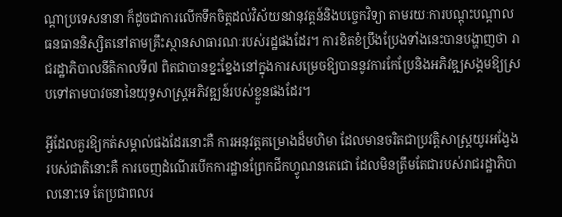ណ្ដាប្រទេសនានា ក៏ដូចជាការលើកទឹកចិត្តដល់វិស័យនវានុវត្តន៍និងបច្ចេកវិទ្យា តាមរយៈការបណ្ដុះបណ្ដាលធនធាននិស្សិតនៅតាមគ្រឹះស្ថានសាធារណៈរបស់រដ្ឋផងដែរ។ ការខិតខំប្រឹងប្រែងទាំងនេះបានបង្ហាញថា រាជរដ្ឋាភិបាលនីតិកាលទី៧ ពិតជាបានខ្នះខ្នែងនៅក្នុងការសម្រេចឱ្យបាននូវការកែប្រែនិងអភិវឌ្ឍសង្គមឱ្យស្របទៅតាមបាវចនានៃយុទ្ធសាស្ត្រអភិវឌ្ឍន៍របស់ខ្លួនផងដែរ។

អ្វីដែលគួរឱ្យកត់សម្គាល់ផងដែរនោះគឺ ការអនុវត្តគម្រោងដ៏មហិមា ដែលមានចរិតជាប្រវត្តិសាស្ត្រយូរអង្វែងរបស់ជាតិនោះគឺ ការចេញដំណើរបើកការដ្ឋានព្រែកជីកហ្វូណនតេជោ ដែលមិនត្រឹមតែជារបស់រាជរដ្ឋាភិបាលនោះទេ តែប្រជាពលរ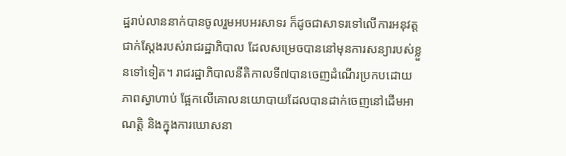ដ្ឋរាប់លាននាក់បានចូលរួមអបអរសាទរ ក៏ដូចជាសាទរទៅលើការអនុវត្តជាក់ស្ដែងរបស់រាជរដ្ឋាភិបាល ដែលសម្រេចបាននៅមុនការសន្យារបស់ខ្លួនទៅទៀត។ រាជរដ្ឋាភិបាលនីតិកាលទី៧បានចេញដំណើរប្រកបដោយភាពស្វាហាប់ ផ្អែកលើគោលនយោបាយដែលបានដាក់ចេញនៅដើមអាណត្តិ និងក្នុងការឃោសនា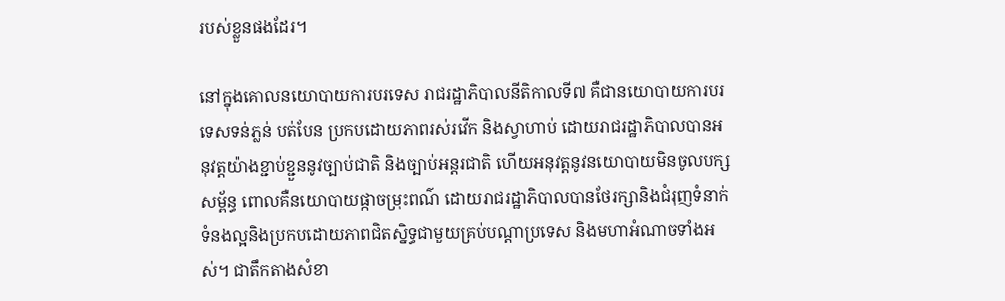របស់ខ្លួនផងដែរ។

នៅក្នុងគោលនយោបាយការបរទេស រាជរដ្ឋាភិបាលនីតិកាលទី៧ គឺជានយោបាយការបរទេសទន់ភ្លន់ បត់បែន ប្រកបដោយភាពរស់រវើក និងស្វាហាប់ ដោយរាជរដ្ឋាភិបាលបានអនុវត្តយ៉ាងខ្ជាប់ខ្ជួននូវច្បាប់ជាតិ និងច្បាប់អន្តរជាតិ ហើយអនុវត្តនូវនយោបាយមិនចូលបក្សសម្ព័ន្ធ ពោលគឺនយោបាយផ្កាចម្រុះពណ៌ ដោយរាជរដ្ឋាភិបាលបានថែរក្សានិងជំរុញទំនាក់ទំនងល្អនិងប្រកបដោយភាពជិតស្និទ្ធជាមួយគ្រប់បណ្ដាប្រទេស និងមហាអំណាចទាំងអស់។ ជាតឹកតាងសំខា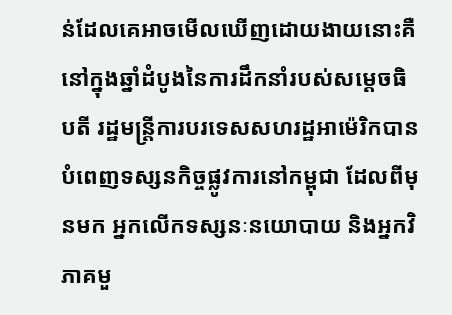ន់ដែលគេអាចមើលឃើញដោយងាយនោះគឺ នៅក្នុងឆ្នាំដំបូងនៃការដឹកនាំរបស់សម្ដេចធិបតី រដ្ឋមន្ត្រីការបរទេសសហរដ្ឋអាម៉េរិកបានបំពេញទស្សនកិច្ចផ្លូវការនៅកម្ពុជា ដែលពីមុនមក អ្នកលើកទស្សនៈនយោបាយ និងអ្នកវិភាគមួ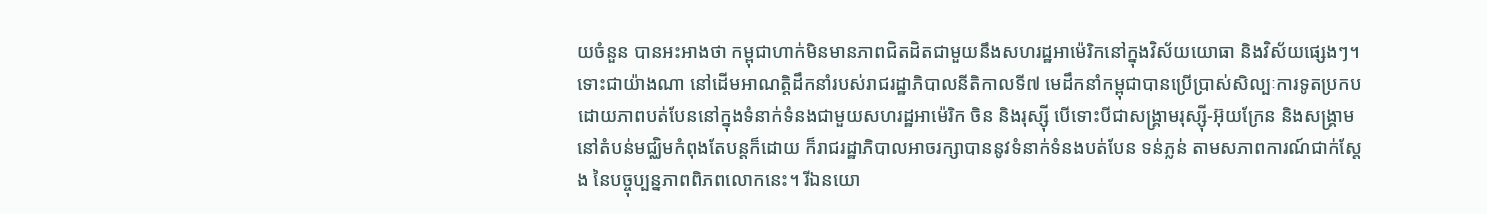យចំនួន បានអះអាងថា កម្ពុជាហាក់មិនមានភាពជិតដិតជាមួយនឹងសហរដ្ឋអាម៉េរិកនៅក្នុងវិស័យយោធា និងវិស័យផ្សេងៗ។ ទោះជាយ៉ាងណា នៅដើមអាណត្តិដឹកនាំរបស់រាជរដ្ឋាភិបាលនីតិកាលទី៧ មេដឹកនាំកម្ពុជាបានប្រើប្រាស់សិល្បៈការទូតប្រកបដោយភាពបត់បែននៅក្នុងទំនាក់ទំនងជាមួយសហរដ្ឋអាម៉េរិក ចិន និងរុស្ស៊ី បើទោះបីជាសង្គ្រាមរុស្ស៊ី-អ៊ុយក្រែន និងសង្គ្រាមនៅតំបន់មជ្ឈិមកំពុងតែបន្តក៏ដោយ ក៏រាជរដ្ឋាភិបាលអាចរក្សាបាននូវទំនាក់ទំនងបត់បែន ទន់ភ្លន់ តាមសភាពការណ៍ជាក់ស្ដែង នៃបច្ចុប្បន្នភាពពិភពលោកនេះ។ រីឯនយោ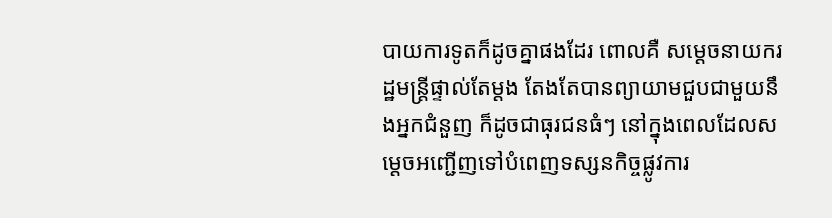បាយការទូតក៏ដូចគ្នាផងដែរ ពោលគឺ សម្ដេចនាយករដ្ឋមន្ត្រីផ្ទាល់តែម្ដង តែងតែបានព្យាយាមជួបជាមួយនឹងអ្នកជំនួញ ក៏ដូចជាធុរជនធំៗ នៅក្នុងពេលដែលសម្ដេចអញ្ជើញទៅបំពេញទស្សនកិច្ចផ្លូវការ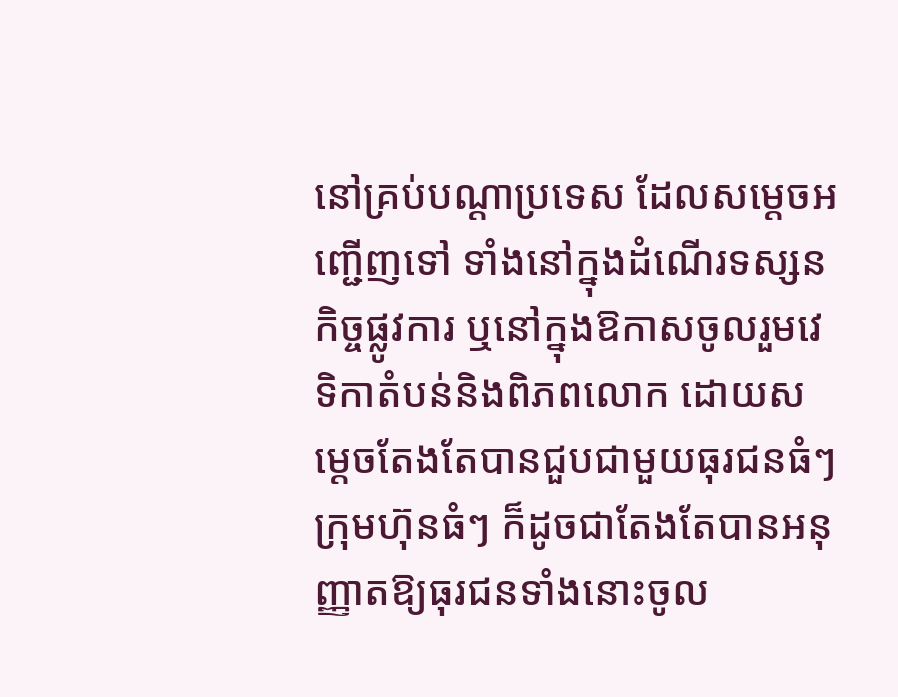នៅគ្រប់បណ្ដាប្រទេស ដែលសម្ដេចអញ្ជើញទៅ ទាំងនៅក្នុងដំណើរទស្សនកិច្ចផ្លូវការ ឬនៅក្នុងឱកាសចូលរួមវេទិកាតំបន់និងពិភពលោក ដោយសម្ដេចតែងតែបានជួបជាមួយធុរជនធំៗ ក្រុមហ៊ុនធំៗ ក៏ដូចជាតែងតែបានអនុញ្ញាតឱ្យធុរជនទាំងនោះចូល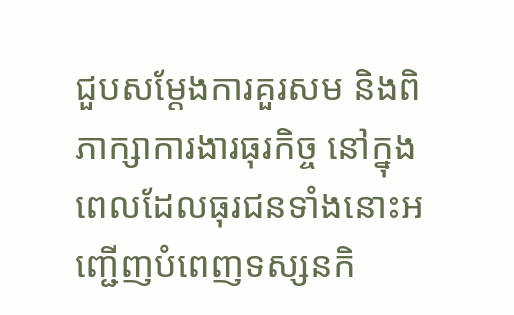ជួបសម្ដែងការគួរសម និងពិភាក្សាការងារធុរកិច្ច នៅក្នុងពេលដែលធុរជនទាំងនោះអញ្ជើញបំពេញទស្សនកិ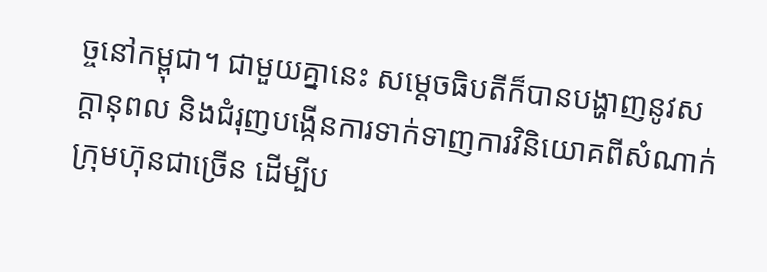ច្ចនៅកម្ពុជា។ ជាមួយគ្នានេះ សម្ដេចធិបតីក៏បានបង្ហាញនូវសក្ដានុពល និងជំរុញបង្កើនការទាក់ទាញការវិនិយោគពីសំណាក់ក្រុមហ៊ុនជាច្រើន ដើម្បីប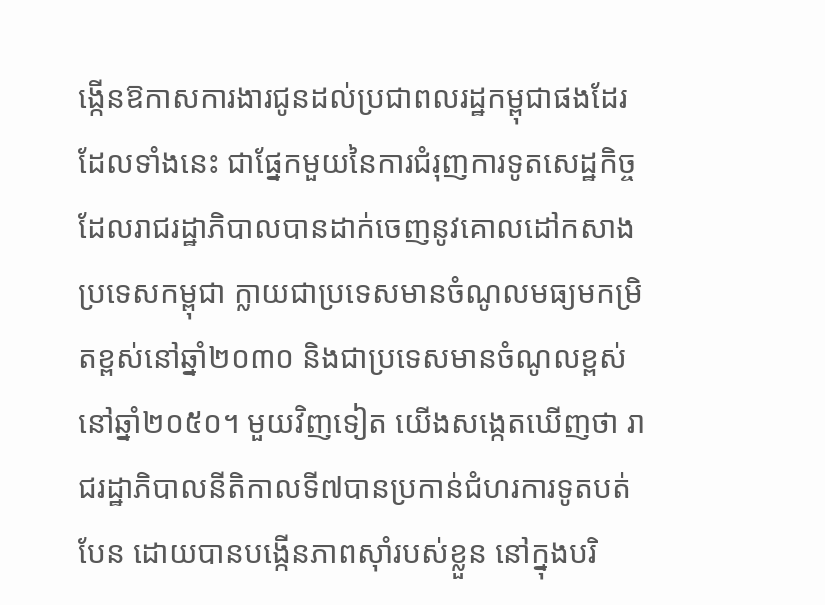ង្កើនឱកាសការងារជូនដល់ប្រជាពលរដ្ឋកម្ពុជាផងដែរ ដែលទាំងនេះ ជាផ្នែកមួយនៃការជំរុញការទូតសេដ្ឋកិច្ច ដែលរាជរដ្ឋាភិបាលបានដាក់ចេញនូវគោលដៅកសាងប្រទេសកម្ពុជា ក្លាយជាប្រទេសមានចំណូលមធ្យមកម្រិតខ្ពស់នៅឆ្នាំ២០៣០ និងជាប្រទេសមានចំណូលខ្ពស់នៅឆ្នាំ២០៥០។ មួយវិញទៀត យើងសង្កេតឃើញថា រាជរដ្ឋាភិបាលនីតិកាលទី៧បានប្រកាន់ជំហរការទូតបត់បែន ដោយបានបង្កើនភាពស៊ាំរបស់ខ្លួន នៅក្នុងបរិ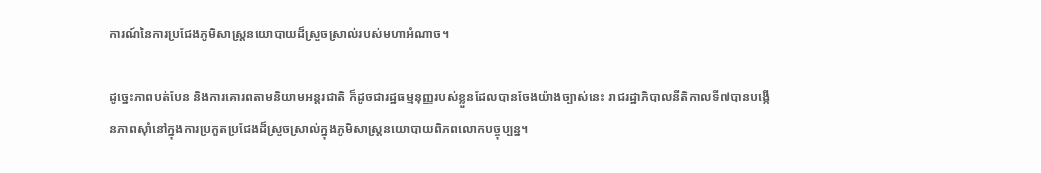ការណ៍នៃការប្រជែងភូមិសាស្ត្រនយោបាយដ៏ស្រួចស្រាល់របស់មហាអំណាច។

ដូច្នេះភាពបត់បែន និងការគោរពតាមនិយាមអន្តរជាតិ ក៏ដូចជារដ្ឋធម្មនុញ្ញរបស់ខ្លួនដែលបានចែងយ៉ាងច្បាស់នេះ រាជរដ្ឋាភិបាលនីតិកាលទី៧បានបង្កើនភាពស៊ាំនៅក្នុងការប្រកួតប្រជែងដ៏ស្រួចស្រាល់ក្នុងភូមិសាស្ត្រនយោបាយពិភពលោកបច្ចុប្បន្ន។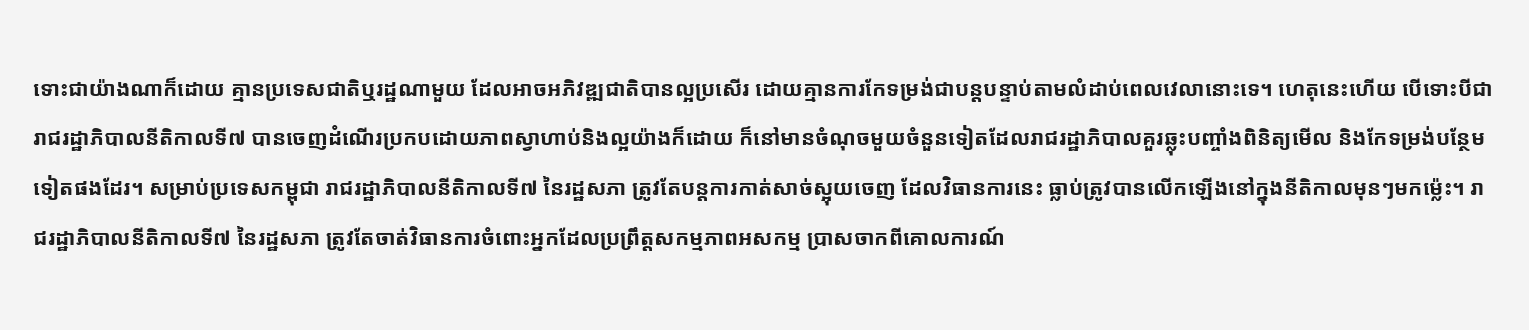ទោះជាយ៉ាងណាក៏ដោយ គ្មានប្រទេសជាតិឬរដ្ឋណាមួយ ដែលអាចអភិវឌ្ឍជាតិបានល្អប្រសើរ ដោយគ្មានការកែទម្រង់ជាបន្តបន្ទាប់តាមលំដាប់ពេលវេលានោះទេ។ ហេតុនេះហើយ បើទោះបីជារាជរដ្ឋាភិបាលនីតិកាលទី៧ បានចេញដំណើរប្រកបដោយភាពស្វាហាប់និងល្អយ៉ាងក៏ដោយ ក៏នៅមានចំណុចមួយចំនួនទៀតដែលរាជរដ្ឋាភិបាលគួរឆ្លុះបញ្ចាំងពិនិត្យមើល និងកែទម្រង់បន្ថែមទៀតផងដែរ។ សម្រាប់ប្រទេសកម្ពុជា រាជរដ្ឋាភិបាលនីតិកាលទី៧ នៃរដ្ឋសភា ត្រូវតែបន្តការកាត់សាច់ស្អុយចេញ ដែលវិធានការនេះ ធ្លាប់ត្រូវបានលើកឡើងនៅក្នុងនីតិកាលមុនៗមកម្ល៉េះ។ រាជរដ្ឋាភិបាលនីតិកាលទី៧ នៃរដ្ឋសភា ត្រូវតែចាត់វិធានការចំពោះអ្នកដែលប្រព្រឹត្តសកម្មភាពអសកម្ម ប្រាសចាកពីគោលការណ៍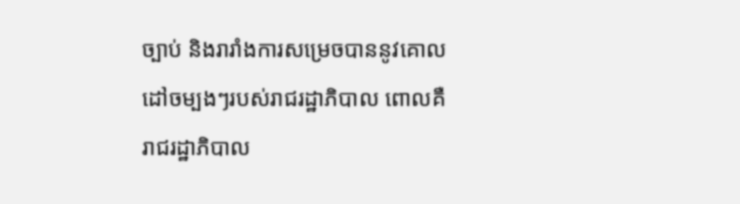ច្បាប់ និងរារាំងការសម្រេចបាននូវគោលដៅចម្បងៗរបស់រាជរដ្ឋាភិបាល ពោលគឺរាជរដ្ឋាភិបាល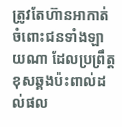ត្រូវតែហ៊ានអាកាត់ចំពោះជនទាំងឡាយណា ដែលប្រព្រឹត្តខុសឆ្គងប៉ះពាល់ដល់ផល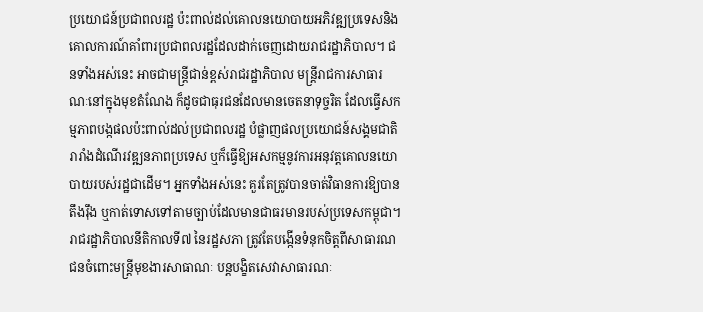ប្រយោជន៍ប្រជាពលរដ្ឋ ប៉ះពាល់ដល់គោលនយោបាយអភិវឌ្ឍប្រទេសនិងគោលការណ៍គាំពារប្រជាពលរដ្ឋដែលដាក់ចេញដោយរាជរដ្ឋាភិបាល។ ជនទាំងអស់នេះ អាចជាមន្ត្រីជាន់ខ្ពស់រាជរដ្ឋាភិបាល មន្ត្រីរាជការសាធារណៈនៅក្នុងមុខតំណែង ក៏ដូចជាធុរជនដែលមានចេតនាទុច្ចរិត ដែលធ្វើសកម្មភាពបង្កផលប៉ះពាល់ដល់ប្រជាពលរដ្ឋ បំផ្លាញផលប្រយោជន៍សង្គមជាតិ រារាំងដំណើរវឌ្ឍនភាពប្រទេស ឬក៏ធ្វើឱ្យអសកម្មនូវការអនុវត្តគោលនយោបាយរបស់រដ្ឋជាដើម។ អ្នកទាំងអស់នេះ គួរតែត្រូវបានចាត់វិធានការឱ្យបានតឹងរ៉ឹង ឬកាត់ទោសទៅតាមច្បាប់ដែលមានជាធរមានរបស់ប្រទេសកម្ពុជា។ រាជរដ្ឋាភិបាលនីតិកាលទី៧ នៃរដ្ឋសភា ត្រូវតែបង្កើនទំនុកចិត្តពីសាធារណជនចំពោះមន្ត្រីមុខងារសាធាណៈ បន្តបង្ខិតសេវាសាធារណៈ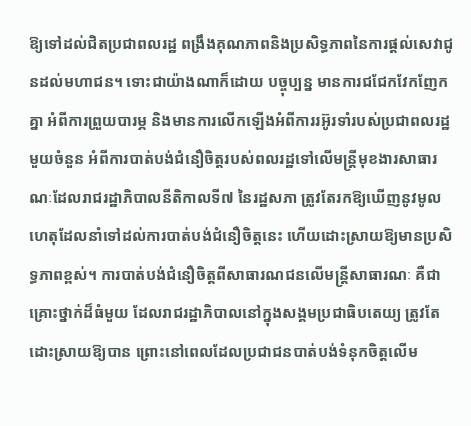ឱ្យទៅដល់ជិតប្រជាពលរដ្ឋ ពង្រឹងគុណភាពនិងប្រសិទ្ធភាពនៃការផ្ដល់សេវាជូនដល់មហាជន។ ទោះជាយ៉ាងណាក៏ដោយ បច្ចុប្បន្ន មានការជជែកវែកញែកគ្នា អំពីការព្រួយបារម្ភ និងមានការលើកឡើងអំពីការរអ៊ូរទាំរបស់ប្រជាពលរដ្ឋមួយចំនួន អំពីការបាត់បង់ជំនឿចិត្តរបស់ពលរដ្ឋទៅលើមន្ត្រីមុខងារសាធារណៈដែលរាជរដ្ឋាភិបាលនីតិកាលទី៧ នៃរដ្ឋសភា ត្រូវតែរកឱ្យឃើញនូវមូលហេតុដែលនាំទៅដល់ការបាត់បង់ជំនឿចិត្តនេះ ហើយដោះស្រាយឱ្យមានប្រសិទ្ធភាពខ្ពស់។ ការបាត់បង់ជំនឿចិត្តពីសាធារណជនលើមន្ត្រីសាធារណៈ គឺជាគ្រោះថ្នាក់ដ៏ធំមួយ ដែលរាជរដ្ឋាភិបាលនៅក្នុងសង្គមប្រជាធិបតេយ្យ ត្រូវតែដោះស្រាយឱ្យបាន ព្រោះនៅពេលដែលប្រជាជនបាត់បង់ទំនុកចិត្តលើម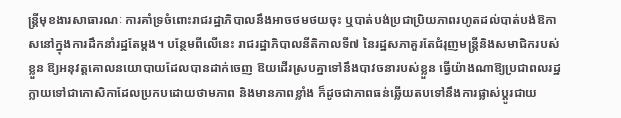ន្ត្រីមុខងារសាធារណៈ ការគាំទ្រចំពោះរាជរដ្ឋាភិបាលនឹងអាចថមថយចុះ ឬបាត់បង់ប្រជាប្រិយភាពរហូតដល់បាត់បង់ឱកាសនៅក្នុងការដឹកនាំរដ្ឋតែម្ដង។ បន្ថែមពីលើនេះ រាជរដ្ឋាភិបាលនីតិកាលទី៧ នៃរដ្ឋសភាគួរតែជំរុញមន្ត្រីនិងសមាជិករបស់ខ្លួន ឱ្យអនុវត្តគោលនយោបាយដែលបានដាក់ចេញ ឱយដើរស្របគ្នាទៅនឹងបាវចនារបស់ខ្លួន ធ្វើយ៉ាងណាឱ្យប្រជាពលរដ្ឋក្លាយទៅជាកោសិកាដែលប្រកបដោយថាមភាព និងមានភាពខ្លាំង ក៏ដូចជាភាពធន់ឆ្លើយតបទៅនឹងការផ្លាស់ប្ដូរជាយ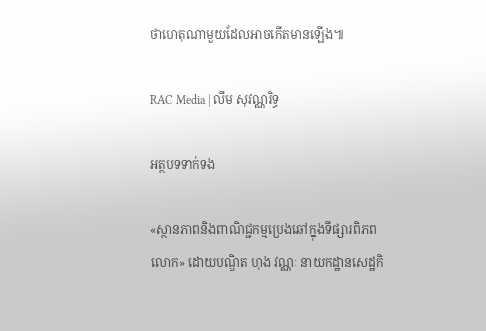ថាហេតុណាមួយដែលអាចកើតមានឡើង៕

RAC Media | លឹម សុវណ្ណរិទ្ធ

អត្ថបទទាក់ទង

«ស្ថានភាពនិងពាណិជ្ជកម្មប្រេងឆៅក្នុងទីផ្សារពិភពលោក» ដោយបណ្ឌិត ហុង វណ្ណៈ នាយកដ្ឋានសេដ្ឋកិ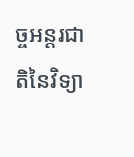ច្ចអន្តរជាតិនៃវិទ្យា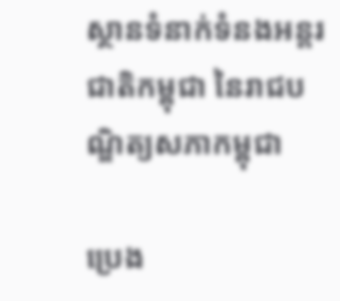ស្ថានទំនាក់ទំនងអន្តរជាតិកម្ពុជា នៃរាជបណ្ឌិត្យសភាកម្ពុជា

ប្រេង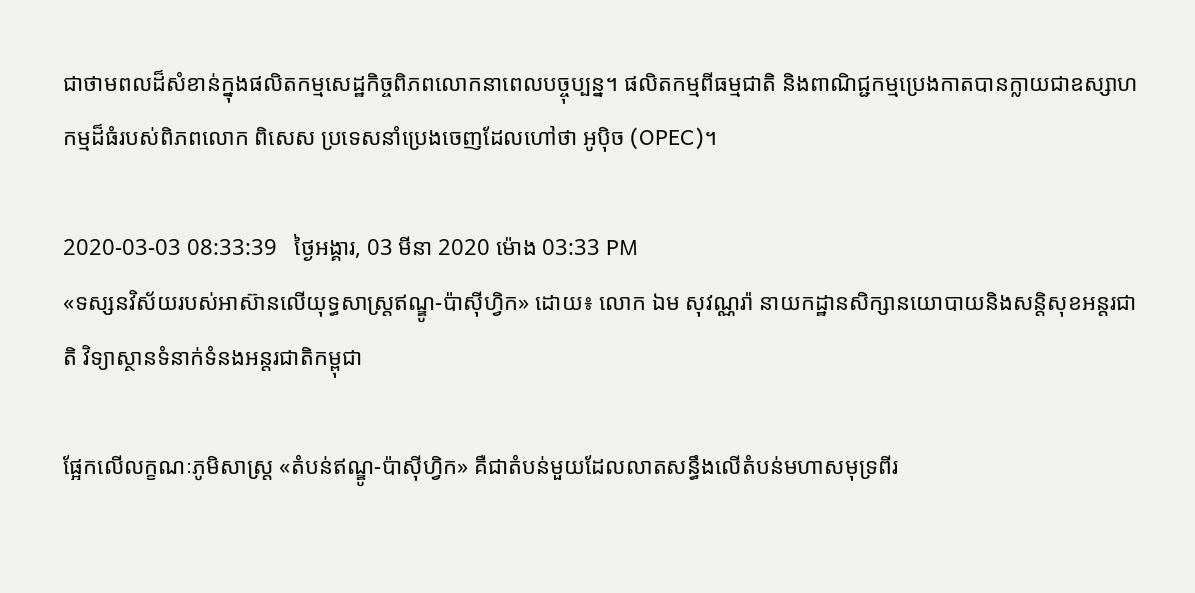ជាថាមពលដ៏សំខាន់ក្នុងផលិតកម្មសេដ្ឋកិច្ចពិភពលោកនាពេលបច្ចុប្បន្ន។ ផលិតកម្មពីធម្មជាតិ និងពាណិជ្ជកម្មប្រេងកាតបានក្លាយជាឧស្សាហកម្មដ៏ធំរបស់ពិភពលោក ពិសេស ប្រទេសនាំប្រេងចេញដែលហៅថា អូប៉ិច (OPEC)។

2020-03-03 08:33:39   ថ្ងៃអង្គារ, 03 មីនា 2020 ម៉ោង 03:33 PM
«ទស្សនវិស័យរបស់អាស៊ានលើយុទ្ធសាស្រ្តឥណ្ឌូ-ប៉ាស៊ីហ្វិក» ដោយ៖ លោក ឯម សុវណ្ណរ៉ា នាយកដ្ឋានសិក្សានយោបាយនិងសន្តិសុខអន្តរជាតិ វិទ្យាស្ថានទំនាក់ទំនងអន្តរជាតិកម្ពុជា

ផ្អែកលើលក្ខណៈភូមិសាស្ត្រ «តំបន់ឥណ្ឌូ-ប៉ាស៊ីហ្វិក» គឺជាតំបន់មួយដែលលាតសន្ធឹងលើតំបន់មហាសមុទ្រពីរ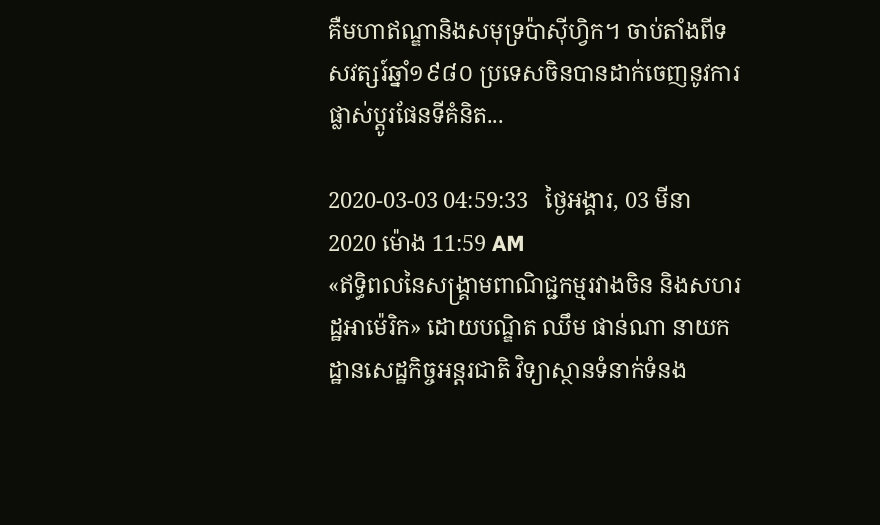គឺមហាឥណ្ឌានិងសមុទ្រប៉ាស៊ីហ្វិក។ ចាប់តាំងពីទសវត្សរ៍ឆ្នាំ១៩៨០ ប្រទេសចិនបានដាក់ចេញនូវការផ្លាស់ប្តូរផែនទីគំនិត...

2020-03-03 04:59:33   ថ្ងៃអង្គារ, 03 មីនា 2020 ម៉ោង 11:59 AM
«ឥទ្ធិពលនៃសង្គ្រាមពាណិជ្ជកម្មរវាងចិន និងសហរដ្ឋអាម៉េរិក» ដោយបណ្ឌិត ឈឹម ផាន់ណា នាយកដ្ឋានសេដ្ឋកិច្ចអន្តរជាតិ វិទ្យាស្ថានទំនាក់ទំនង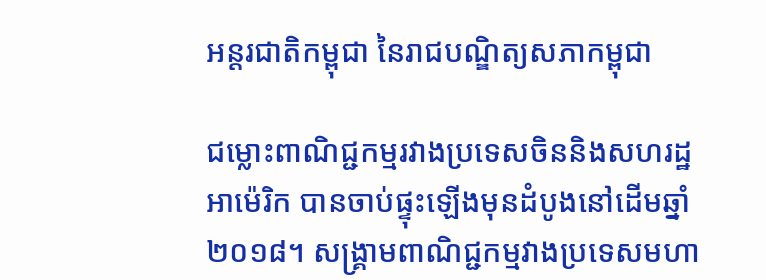អន្តរជាតិកម្ពុជា នៃរាជបណ្ឌិត្យសភាកម្ពុជា

ជម្លោះពាណិជ្ជកម្មរវាងប្រទេសចិននិងសហរដ្ឋអាម៉េរិក បានចាប់ផ្ទុះឡើងមុនដំបូងនៅដើមឆ្នាំ២០១៨។ សង្រ្គាមពាណិជ្ជកម្មវាងប្រទេសមហា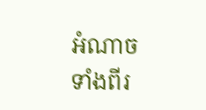អំណាចទាំងពីរ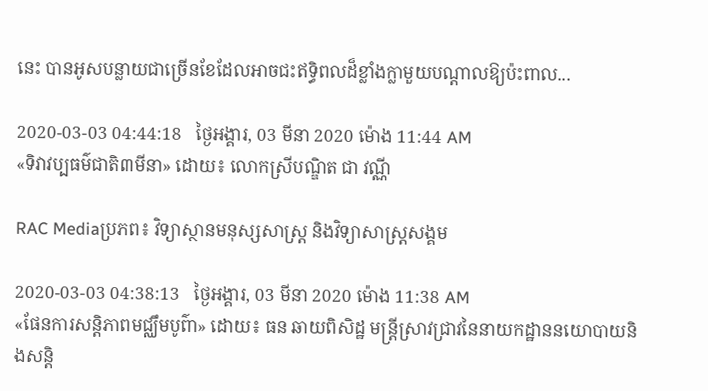នេះ បានអូសបន្លាយជាច្រើនខែដែលអាចជះឥទ្ធិពលដ៏ខ្លាំងក្លាមួយបណ្តាលឱ្យប៉ះពាល...

2020-03-03 04:44:18   ថ្ងៃអង្គារ, 03 មីនា 2020 ម៉ោង 11:44 AM
«ទិវាវប្បធម៌ជាតិ៣មីនា» ដោយ៖ លោកស្រីបណ្ឌិត ជា វណ្ណី

RAC Mediaប្រភព៖ វិទ្យាស្ថានមនុស្សសាស្ត្រ និងវិទ្យាសាស្ត្រសង្គម

2020-03-03 04:38:13   ថ្ងៃអង្គារ, 03 មីនា 2020 ម៉ោង 11:38 AM
«ផែនការសន្តិភាពមជ្ឈឹមបូព៌ា» ដោយ៖ ធន ឆាយពិសិដ្ឋ មន្រ្តីស្រាវជ្រាវនៃនាយកដ្ឋាននយោបាយនិងសន្តិ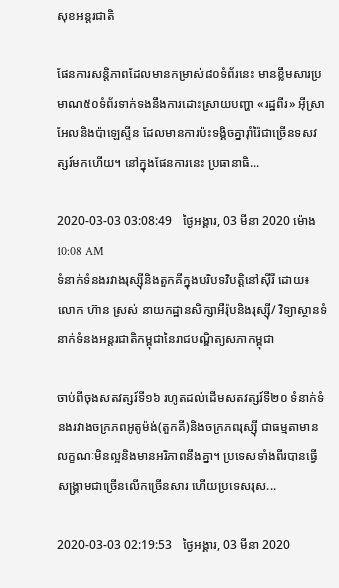សុខអន្តរជាតិ

ផែនការសន្តិភាពដែលមានកម្រាស់៨០ទំព័រនេះ មានខ្លឹមសារប្រមាណ៥០ទំព័រទាក់ទងនឹងការដោះស្រាយបញ្ហា «រដ្ឋពីរ» អ៊ីស្រាអែលនិងប៉ាឡេស្ទីន ដែលមានការប៉ះទង្គិចគ្នារ៉ាំរ៉ៃជាច្រើនទសវត្សរ៍មកហើយ។ នៅក្នុងផែនការនេះ ប្រធានាធិ...

2020-03-03 03:08:49   ថ្ងៃអង្គារ, 03 មីនា 2020 ម៉ោង 10:08 AM
ទំនាក់ទំនងរវាងរុស្ស៊ីនិងតួកគីក្នុងបរិបទវិបត្តិនៅស៊ីរី ដោយ៖ លោក ហ៊ាន ស្រស់ នាយកដ្ឋានសិក្សាអឺរ៉ុបនិងរុស្ស៊ី/ វិទ្យាស្ថានទំនាក់ទំនងអន្តរជាតិកម្ពុជានៃរាជបណ្ឌិត្យសភាកម្ពុជា

ចាប់ពីចុងសតវត្សរ៍ទី១៦ រហូតដល់ដើមសតវត្សរ៍ទី២០ ទំនាក់ទំនងរវាងចក្រភពអូតូម៉ង់(តួកគី)និងចក្រភពរុស្ស៊ី ជាធម្មតាមានលក្ខណៈមិនល្អនិងមានអរិភាពនឹងគ្នា។ ប្រទេសទាំងពីរបានធ្វើសង្គ្រាមជាច្រើនលើកច្រើនសារ ហើយប្រទេសរុស...

2020-03-03 02:19:53   ថ្ងៃអង្គារ, 03 មីនា 2020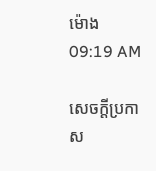ម៉ោង 09:19 AM

សេចក្តីប្រកាស